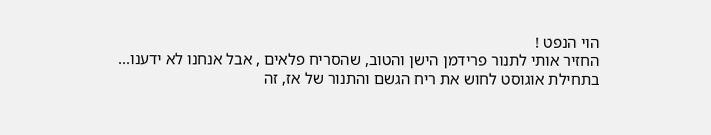הוי הנפט !
החזיר אותי לתנור פרידמן הישן והטוב, שהסריח פלאים , אבל אנחנו לא ידענו... בתחילת אוגוסט לחוש את ריח הגשם והתנור של אז, זה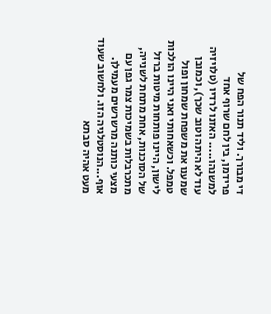די מבורך. וליד תנור הפח של פרידמן, בין לחם שרוף אחד למשנהו..... האזנו לרדיו (טלויזיה עוד לא היתה וטוב שכך), וכמובן שמענו את משפחת שמחון ופול טמפל. וכשאחותי ואני היינו הולכות לישון, היינו פותחות מיטות ברזל של הסוכנות, אחת מתחת לשנייה, מתכרבלות בשמיכות צמר גפן עם מצעי כותנה מרשרשים מעמילן. אוף...הנוסטלגיה הזו. ולחשוב שעוד מעט אהיה סבתא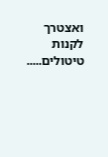ואצטרך לקנות טיטולים.....